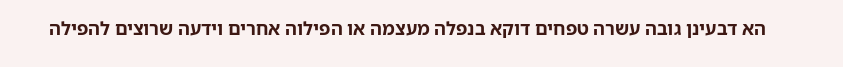הא דבעינן גובה עשרה טפחים דוקא בנפלה מעצמה או הפילוה אחרים וידעה שרוצים להפילה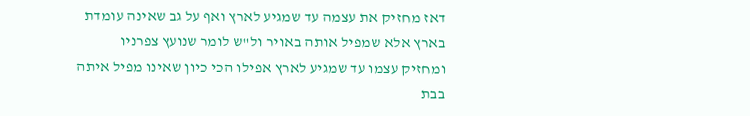דאז מחזיק את עצמה עד שמגיע לארץ ואף על גב שאינה עומדת בארץ אלא שמפיל אותה באויר ול"ש לומר שנועץ צפרניו ומחזיק עצמו עד שמגיע לארץ אפילו הכי כיון שאינו מפיל איתה בבת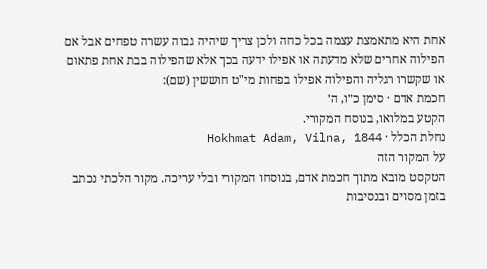אחת היא מתאמצת עצמה בכל כחה ולכן צריך שיהיה גבוה עשרה טפחים אבל אם הפילוה אחרים שלא מדעתה או אפילו ידעה בכך אלא שהפילוה בבת אחת פתאום או שקשרו רגליה והפילוה אפילו בפחות מי"ט חוששין (שם):
חכמת אדם · סימן כ״ו, ה׳
הקטע במלואו, בנוסח המקורי.
נחלת הכלל · Hokhmat Adam, Vilna, 1844
על המקור הזה
הטקסט מובא מתוך חכמת אדם, בנוסחו המקורי ובלי עריכה. מקור הלכתי נכתב בזמן מסוים ובנסיבות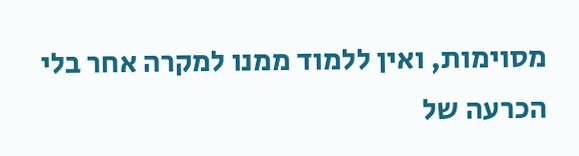מסוימות, ואין ללמוד ממנו למקרה אחר בלי הכרעה של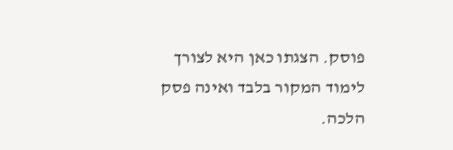פוסק. הצגתו כאן היא לצורך לימוד המקור בלבד ואינה פסק הלכה.